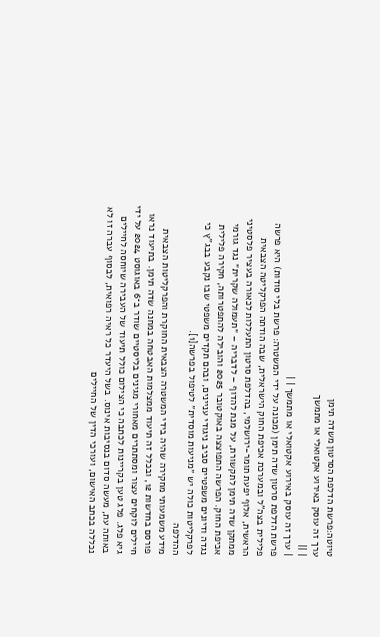טיוטה:פרשת הדלפת הסרטון משדה תימן
ערך זה עוסק באירוע אקטואלי או מתמשך
| ||
| ערך זה עוסק באירוע אקטואלי או מתמשך | |
פרשת הדלפת סרטון שדה תימן (מכונה על ידי המשטרה: פרשת בלי סודות) היא פרשה פלילית בצה"ל ובמערכת אכיפת החוק הישראלית, שבה הודתה הפרקליטה הצבאית הראשית, אלוף יפעת תומר-ירושלמי, בהדלפת סרטון התעללות לכאורה בעציר פלסטיני ממתקן שדה תימן לתקשורת, על מנת להדוף – לדבריה – ״תעמולה שקרית״ נגד גורמי אכיפת החוק. הפרשה התפוצצה באוקטובר 2025 והובילה להתפטרותה, חקירה פלילית נגדה ודיונים משפטיים סביב ניגודי עניינים, ובהם תקדים משפטי שבו נקבע בבג"ץ כי לפרקליטות כולה יש ״מניעות מוסדית״ לטיפול בפרשה[1].
ההדלפה
מידע משמעותי מחקירה שהיה בידי המשטרה הצבאית החוקרת והפרקליטות הצבאית פורסם בחדשות 12, ובכלל זה תיעוד ממצלמות האבטחה במחנה שדה תימן. בתיעוד נראו חיילים לוקחים עצור ומסתתרים מאחורי מגינים בליסטיים שודר ב־6 באוגוסט 2024 על ידי גיא פלג. פלג טען בקריינות לכתבה כי הצילום כולל תיעוד של העבירה שיוחסה לחיילים באותה עת, מעשה סדום בנסיבות אינוס. בשל היעדר כל ראיה רפואית, לבסוף עברה זו לא נכללה בכתב האישום, ועורכי הדין של החיילים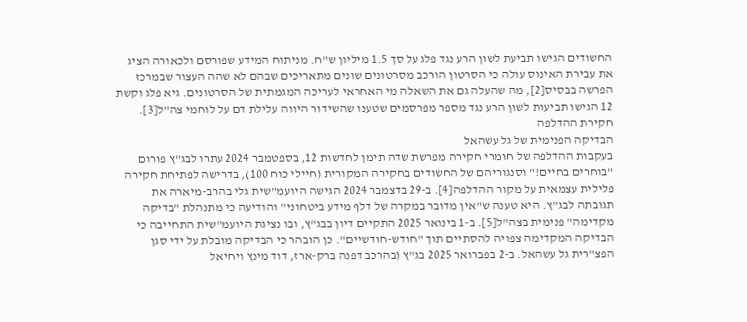החשודים הגישו תביעת לשון הרע נגד פלג על סך 1.5 מיליון ש"ח. מניתוח המידע שפורסם ולכאורה הציג את עבירת האינוס עולה כי הסרטון הורכב מסרטונים שונים מתאריכים שבהם לא שהה העצור שבמרכז הפרשה בבסיס[2], מה שהעלה גם את השאלה מי האחראי לעריכה המגמתית של הסרטונים. גיא פלג וקשת 12 הגישו תביעות לשון הרע נגד מספר מפרסמים שטענו שהשידור היווה עלילת דם על לוחמי צה"ל[3].
חקירת ההדלפה
הבדיקה הפנימית של גל עשהאל
בעקבות ההדלפה של חומרי חקירה מפרשת שדה תימן לחדשות 12, בספטמבר 2024 עתרו לבג"ץ פורום "בוחרים בחיים!" וסנגוריהם של החשודים בחקירה המקורית (חיילי כוח 100), בדרישה לפתיחת חקירה פלילית עצמאית על מקור ההדלפה[4]. ב-29 בדצמבר 2024 הגישה היועמ"שית גלי בהרב-מיארה את תגובתה לבג"ץ. היא טענה ש"אין מדובר במקרה של דלף מידע ביטחוני" והודיעה כי מתנהלת "בדיקה מקדימה" פנימית בצה"ל[5]. ב-1 בינואר 2025 התקיים דיון בבג"ץ, ובו נציגת היועמ"שית התחייבה כי הבדיקה המקדימה צפויה להסתיים תוך "חודש-חודשיים". כן הובהר כי הבדיקה מובלת על ידי סגן הפצ"רית גל עשהאל. ב-2 בפברואר 2025 בג"ץ (בהרכב דפנה ברק-ארז, דוד מינץ ויחיאל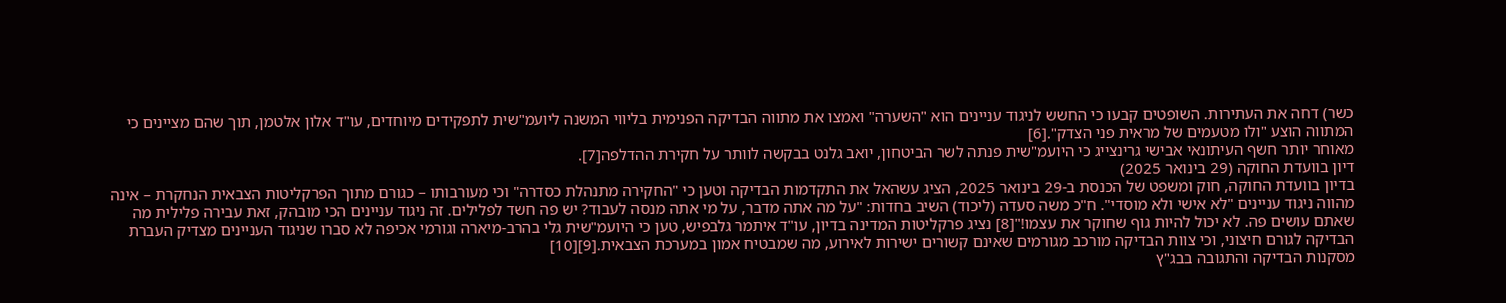כשר) דחה את העתירות. השופטים קבעו כי החשש לניגוד עניינים הוא "השערה" ואמצו את מתווה הבדיקה הפנימית בליווי המשנה ליועמ"שית לתפקידים מיוחדים, עו"ד אלון אלטמן, תוך שהם מציינים כי המתווה הוצע "ולו מטעמים של מראית פני הצדק".[6]
מאוחר יותר חשף העיתונאי אבישי גרינצייג כי היועמ"שית פנתה לשר הביטחון, יואב גלנט בבקשה לוותר על חקירת ההדלפה[7].
דיון בוועדת החוקה (29 בינואר 2025)
בדיון בוועדת החוקה, חוק ומשפט של הכנסת ב-29 בינואר 2025, הציג עשהאל את התקדמות הבדיקה וטען כי "החקירה מתנהלת כסדרה" וכי מעורבותו – כגורם מתוך הפרקליטות הצבאית הנחקרת – אינה מהווה ניגוד עניינים "לא אישי ולא מוסדי". ח"כ משה סעדה (ליכוד) השיב בחדות: "על מה אתה מדבר, על מי אתה מנסה לעבוד? יש פה חשד לפלילים. זה ניגוד עניינים הכי מובהק, זאת עבירה פלילית מה שאתם עושים פה. לא יכול להיות גוף שחוקר את עצמו!"[8] נציג פרקליטות המדינה בדיון, עו"ד איתמר גלבפיש, טען כי היועמ"שית גלי בהרב-מיארה וגורמי אכיפה לא סברו שניגוד העניינים מצדיק העברת הבדיקה לגורם חיצוני, וכי צוות הבדיקה מורכב מגורמים שאינם קשורים ישירות לאירוע, מה שמבטיח אמון במערכת הצבאית.[9][10]
מסקנות הבדיקה והתגובה בבג"ץ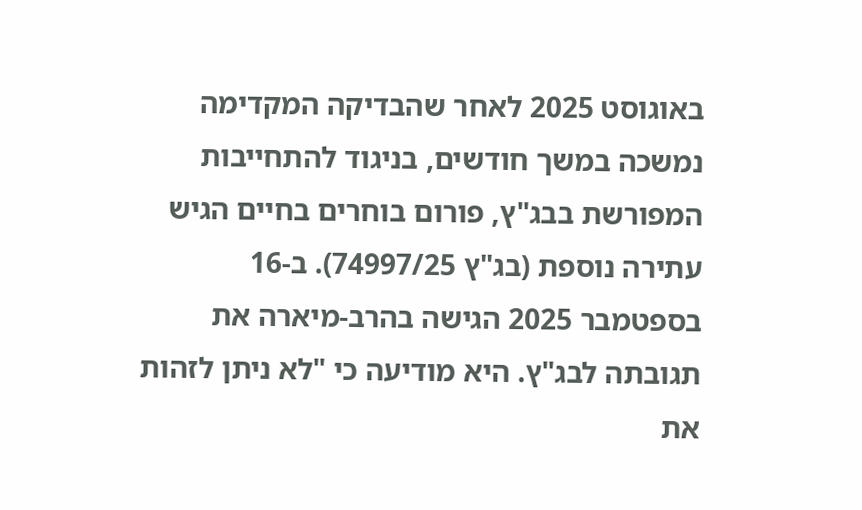באוגוסט 2025 לאחר שהבדיקה המקדימה נמשכה במשך חודשים, בניגוד להתחייבות המפורשת בבג"ץ, פורום בוחרים בחיים הגיש עתירה נוספת (בג"ץ 74997/25). ב-16 בספטמבר 2025 הגישה בהרב-מיארה את תגובתה לבג"ץ. היא מודיעה כי "לא ניתן לזהות את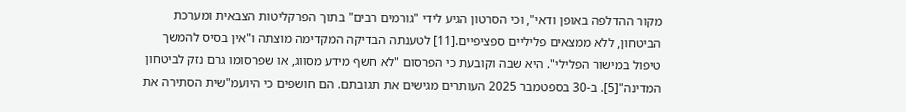מקור ההדלפה באופן ודאי", וכי הסרטון הגיע לידי "גורמים רבים" בתוך הפרקליטות הצבאית ומערכת הביטחון, ללא ממצאים פליליים ספציפיים.[11] לטענתה הבדיקה המקדימה מוצתה ו"אין בסיס להמשך טיפול במישור הפלילי". היא שבה וקובעת כי הפרסום "לא חשף מידע מסווג, או שפרסומו גרם נזק לביטחון המדינה"[5]. ב-30 בספטמבר 2025 העותרים מגישים את תגובתם. הם חושפים כי היועמ"שית הסתירה את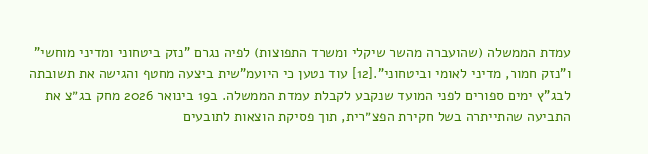עמדת הממשלה (שהועברה מהשר שיקלי ומשרד התפוצות) לפיה נגרם "נזק ביטחוני ומדיני מוחשי" ו"נזק חמור, מדיני לאומי וביטחוני".[12] עוד נטען כי היועמ"שית ביצעה מחטף והגישה את תשובתה לבג"ץ ימים ספורים לפני המועד שנקבע לקבלת עמדת הממשלה. ב19 בינואר 2026 מחק בג״צ את התביעה שהתייתרה בשל חקירת הפצ״רית, תוך פסיקת הוצאות לתובעים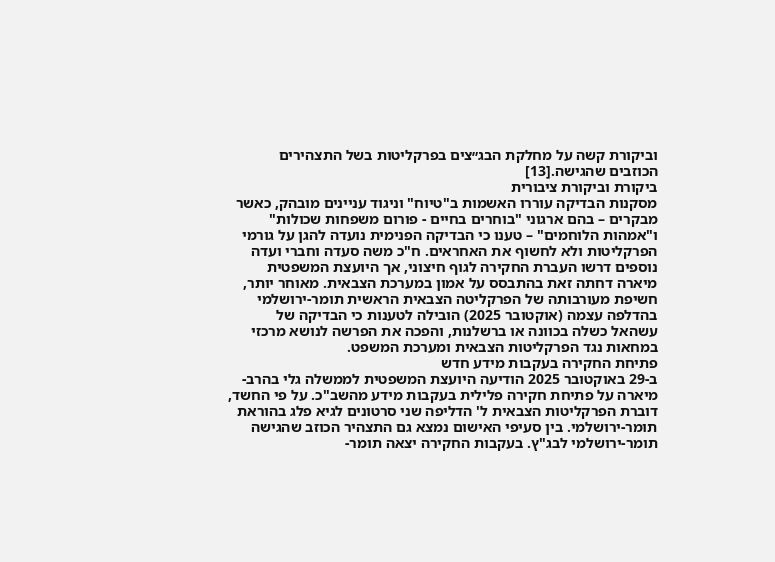וביקורת קשה על מחלקת הבג״צים בפרקליטות בשל התצהירים הכוזבים שהגישה.[13]
ביקורת וביקורת ציבורית
מסקנות הבדיקה עוררו האשמות ב"טיוח" וניגוד עניינים מובהק, כאשר מבקרים – בהם ארגוני "בוחרים בחיים - פורום משפחות שכולות" ו"אמהות הלוחמים" – טענו כי הבדיקה הפנימית נועדה להגן על גורמי הפרקליטות ולא לחשוף את האחראים. ח"כ משה סעדה וחברי ועדה נוספים דרשו העברת החקירה לגוף חיצוני, אך היועצת המשפטית מיארה דחתה זאת בהתבסס על אמון במערכת הצבאית. מאוחר יותר, חשיפת מעורבותה של הפרקליטה הצבאית הראשית תומר-ירושלמי בהדלפה עצמה (אוקטובר 2025) הובילה לטענות כי הבדיקה של עשהאל כשלה בכוונה או ברשלנות, והפכה את הפרשה לנושא מרכזי במחאות נגד הפרקליטות הצבאית ומערכת המשפט.
פתיחת החקירה בעקבות מידע חדש
ב-29 באוקטובר 2025 הודיעה היועצת המשפטית לממשלה גלי בהרב-מיארה על פתיחת חקירה פלילית בעקבות מידע מהשב"כ. על פי החשד, דוברת הפרקליטות הצבאית ל' הדליפה שני סרטונים לגיא פלג בהוראת תומר-ירושלמי. בין סעיפי האישום נמצא גם התצהיר הכוזב שהגישה תומר-ירושלמי לבג"ץ. בעקבות החקירה יצאה תומר-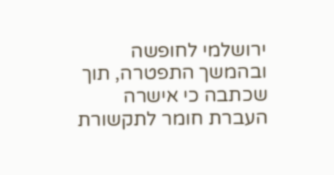ירושלמי לחופשה ובהמשך התפטרה, תוך שכתבה כי אישרה העברת חומר לתקשורת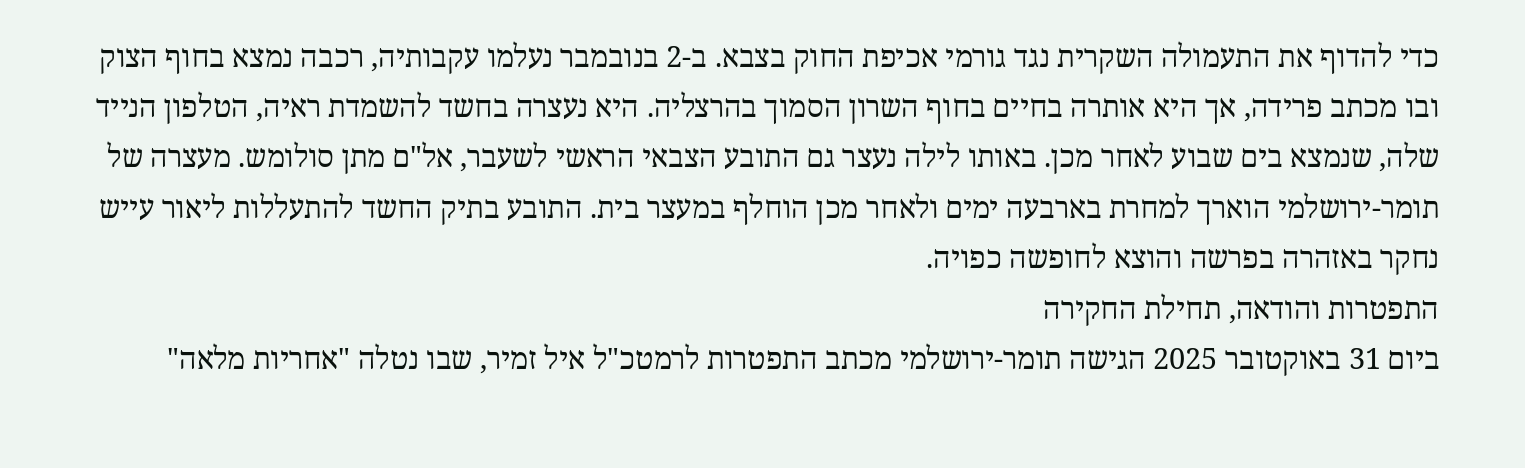כדי להדוף את התעמולה השקרית נגד גורמי אכיפת החוק בצבא. ב-2 בנובמבר נעלמו עקבותיה, רכבה נמצא בחוף הצוק ובו מכתב פרידה, אך היא אותרה בחיים בחוף השרון הסמוך בהרצליה. היא נעצרה בחשד להשמדת ראיה, הטלפון הנייד שלה, שנמצא בים שבוע לאחר מכן. באותו לילה נעצר גם התובע הצבאי הראשי לשעבר, אל"ם מתן סולומש. מעצרה של תומר-ירושלמי הוארך למחרת בארבעה ימים ולאחר מכן הוחלף במעצר בית. התובע בתיק החשד להתעללות ליאור עייש נחקר באזהרה בפרשה והוצא לחופשה כפויה.
התפטרות והודאה, תחילת החקירה
ביום 31 באוקטובר 2025 הגישה תומר-ירושלמי מכתב התפטרות לרמטכ"ל איל זמיר, שבו נטלה "אחריות מלאה"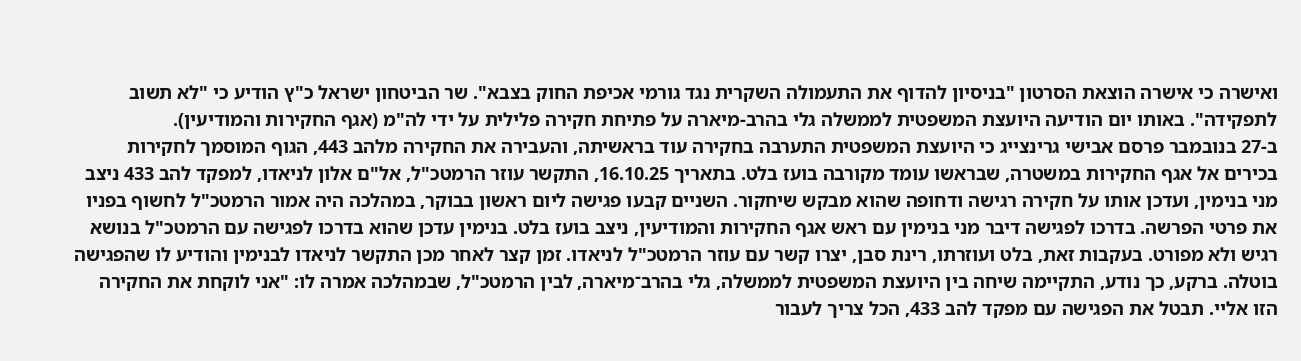ואישרה כי אישרה הוצאת הסרטון "בניסיון להדוף את התעמולה השקרית נגד גורמי אכיפת החוק בצבא". שר הביטחון ישראל כ"ץ הודיע כי "לא תשוב לתפקידה". באותו יום הודיעה היועצת המשפטית לממשלה גלי בהרב-מיארה על פתיחת חקירה פלילית על ידי לה"מ (אגף החקירות והמודיעין).
ב-27 בנובמבר פרסם אבישי גרינצייג כי היועצת המשפטית התערבה בחקירה עוד בראשיתה, והעבירה את החקירה מלהב 443, הגוף המוסמך לחקירות בכירים אל אגף החקירות במשטרה, שבראשו עומד מקורבה בועז בלט. בתאריך 16.10.25, התקשר עוזר הרמטכ"ל, אל"ם אלון לניאדו, למפקד להב 433 ניצב מני בנימין, ועדכן אותו על חקירה רגישה ודחופה שהוא מבקש שיחקור. השניים קבעו פגישה ליום ראשון בבוקר, במהלכה היה אמור הרמטכ"ל לחשוף בפניו את פרטי הפרשה. בדרכו לפגישה דיבר מני בנימין עם ראש אגף החקירות והמודיעין, ניצב בועז בלט. בנימין עדכן שהוא בדרכו לפגישה עם הרמטכ"ל בנושא רגיש ולא מפורט. בעקבות זאת, בלט ועוזרתו, רינת סבן, יצרו קשר עם עוזר הרמטכ"ל לניאדו. זמן קצר לאחר מכן התקשר לניאדו לבנימין והודיע לו שהפגישה בוטלה. ברקע, כך נודע, התקיימה שיחה בין היועצת המשפטית לממשלה, גלי בהרב־מיארה, לבין הרמטכ"ל, שבמהלכה אמרה לו: "אני לוקחת את החקירה הזו אליי. תבטל את הפגישה עם מפקד להב 433, הכל צריך לעבור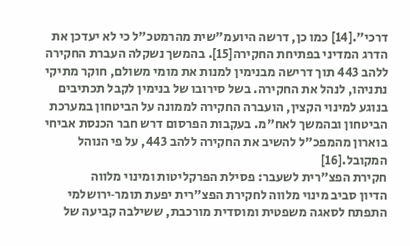דרכי".[14] כמו כן, דרשה היועמ"שית מהרמטכ"ל כי לא יעדכן את הדרג המדיני בפתיחת החקירה[15]. בהמשך נשקלה העברת החקירה ללהב 443 תוך דרישה מבנימין למנות את מומי משולם, חוקר מתיקי נתניהו, לנהל את החקירה. בשל סירובו של בנימין לקבל תכתיבים בנוגע למינוי הקצין, הועברה החקירה לממונה על הביטחון במערכת הביטחון ובהמשך לאח"מ. בעקבות הפרסום דרש חבר הכנסת אביחי בוארון מהמפכ"ל להשיב את החקירה ללהב 443, על פי הנוהל המקובל.[16]
חקירת הפצ"רית לשעבר: פסילת הפרקליטות ומינוי מלווה
הדיון סביב מינוי מלווה לחקירת הפצ"רית יפעת תומר‑ירושלמי התפתח לסאגה משפטית ומוסדית מורכבת, ששילבה קביעה של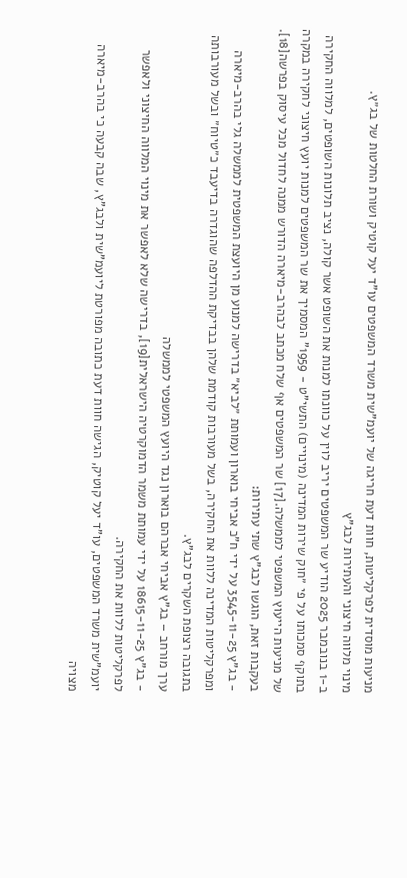מניעות מוסדית לפרקליטות, חוות דעת חריגה של יועמ"שית משרד המשפטים עו"ד יעל קוטיק ושורת החלטות של בג״ץ.
מינוי מלווה חיצוני והעתירות לבג"ץ
ב-1 בנובמבר 2025 הודיע שר המשפטים יריב לוין על כוונתו למנות את השופט אשר קולה, נציב תלונות השופטים, למלווה החקירה בתוקף סמכותו על פי ״חוק שירות המדינה (מינויים) התשי"ט - 1959" המסמיך את שר המשפטים למנות יועץ חיצוני לחקירה במקרה של מניעות הייעוץ המשפטי לממשלה.[17] שר המשפטים אף שלח מכתב לבהרב-מיארה הדורש ממנה לחדול מכל עיסוק בפרשה[18].
בעקבות זאת, הוגשו לבג"ץ שתי עתירות:
- בג"ץ 3545-11-25 על ידי ח"כ אביחי בוארון ועמותת ״לביא״ בדרישה למנוע מן היועצת המשפטית לממשלה גלי בהרב-מיארה ומפרקליטות המדינה ללוות את החקירה, בשל מעורבות קודמת שלהן בבדיקת ההדלפה שהוגדרה בדיעבד כ״טיוח״ ובשל מעורבותה בתגובה רצופת השקרים לבג"ץ.
ערך מורחב – בג"ץ אביחי אברהם בוארון נגד היועץ המשפטי לממשלה
- בג"ץ 18615-11-25 על ידי עמותת משמר הדמוקרטיה הישראלית[19], בדרישה שלא לאפשר את מינוי המלווה החיצוני ולאפשר לפרקליטות ללוות את החקירה.
יועמ"שית משרד המשפטים, עו"ד יעל קוטיק, הגישה חוות דעת כתובה מפורטת ליועמ"שית ולבג"ץ, שבה קבעה כי בהרב-מיארה מצויה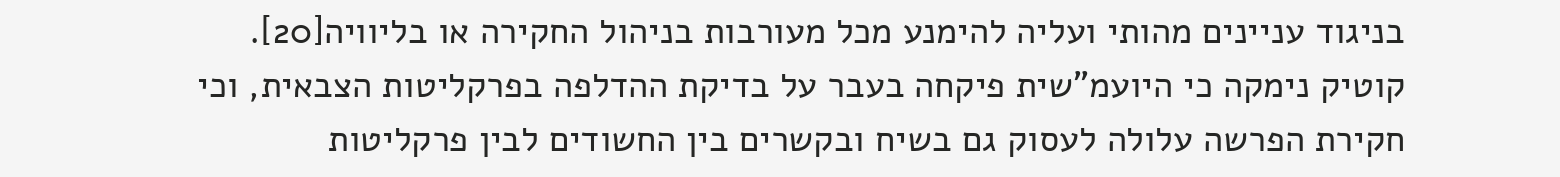בניגוד עניינים מהותי ועליה להימנע מכל מעורבות בניהול החקירה או בליוויה[20]. קוטיק נימקה כי היועמ"שית פיקחה בעבר על בדיקת ההדלפה בפרקליטות הצבאית, וכי חקירת הפרשה עלולה לעסוק גם בשיח ובקשרים בין החשודים לבין פרקליטות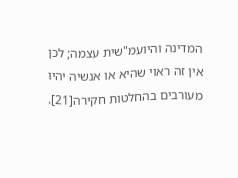המדינה והיועמ"שית עצמה; לכן אין זה ראוי שהיא או אנשיה יהיו מעורבים בהחלטות חקירה[21].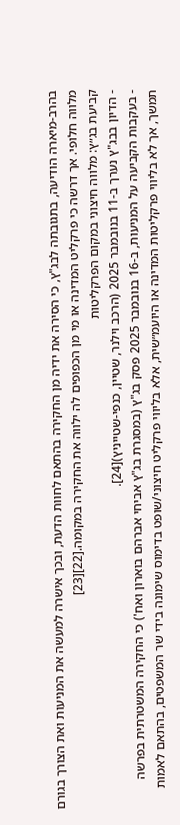בהרב-מיארה הודיעה, בתגובתה לבג"ץ, כי הסירה את ידיה מן החקירה בהתאם לחוות הדעת, ובכך אישרה למעשה את המניעות ואת הצורך בגורם מלווה חלופי. אך דרשה כי פרקליט המדינה או מי מן הכפופים לה ילווה את החקירה במקומה.[22][23]
קביעת בג״ץ: מלווה חיצוני במקום הפרקליטות
- הדיון בבג"ץ נערך ב-11 בנובמבר 2025 (הרכב וילנר, שטיין, כנפי‑שטייניץ)[24].
- בעקבות הקביעה על המניעות, ב-16 בנובמבר 2025 פסק בג"ץ (במסגרת בג"ץ אביחי אברהם בוארון ואח') כי החקירה המשטרתית בפרשה תמשך, אך לא בליווי פרקליטות המדינה או היועמ״שית, אלא בליווי פרקליט חיצוני/שופט בדימוס שימונה בידי שר המשפטים, בהתאם לאמות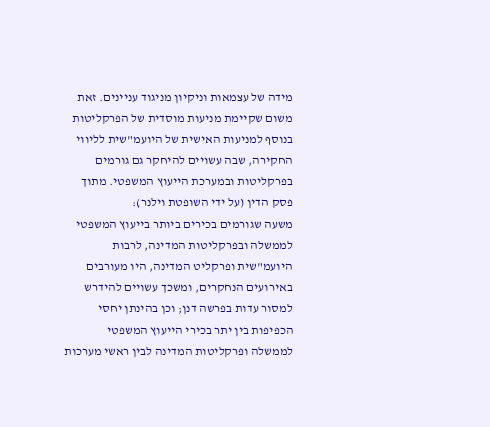מידה של עצמאות וניקיון מניגוד עניינים. זאת משום שקיימת מניעות מוסדית של הפרקליטות בנוסף למניעות האישית של היועמ"שית לליווי החקירה, שבה עשויים להיחקר גם גורמים בפרקליטות ובמערכת הייעוץ המשפטי. מתוך פסק הדין (על ידי השופטת וילנר):
משעה שגורמים בכירים ביותר בייעוץ המשפטי לממשלה ובפרקליטות המדינה, לרבות היועמ"שית ופרקליט המדינה, היו מעורבים באירועים הנחקרים, ומשכך עשויים להידרש למסור עדות בפרשה דנן; וכן בהינתן יחסי הכפיפות בין יתר בכירי הייעוץ המשפטי לממשלה ופרקליטות המדינה לבין ראשי מערכות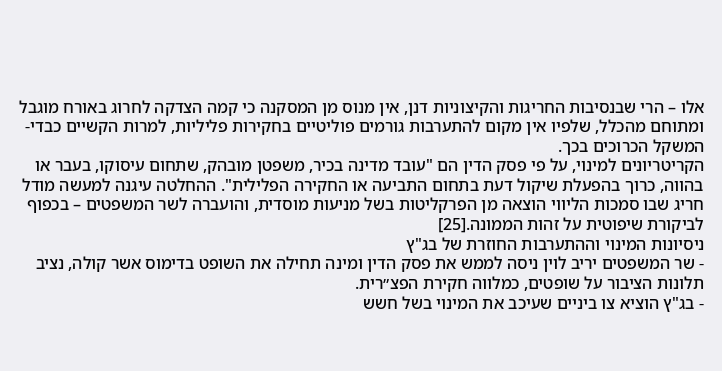אלו – הרי שבנסיבות החריגות והקיצוניות דנן, אין מנוס מן המסקנה כי קמה הצדקה לחרוג באורח מוגבל ומתוחם מהכלל, שלפיו אין מקום להתערבות גורמים פוליטיים בחקירות פליליות, למרות הקשיים כבדי-המשקל הכרוכים בכך.
הקריטריונים למינוי, על פי פסק הדין הם "עובד מדינה בכיר, משפטן מובהק, שתחום עיסוקו, בעבר או בהווה, כרוך בהפעלת שיקול דעת בתחום התביעה או החקירה הפלילית". ההחלטה עיגנה למעשה מודל חריג שבו סמכות הליווי הוצאה מן הפרקליטות בשל מניעות מוסדית, והועברה לשר המשפטים – בכפוף לביקורת שיפוטית על זהות הממונה.[25]
ניסיונות המינוי וההתערבות החוזרת של בג"ץ
- שר המשפטים יריב לוין ניסה לממש את פסק הדין ומינה תחילה את השופט בדימוס אשר קולה, נציב תלונות הציבור על שופטים, כמלווה חקירת הפצ״רית.
- בג"ץ הוציא צו ביניים שעיכב את המינוי בשל חשש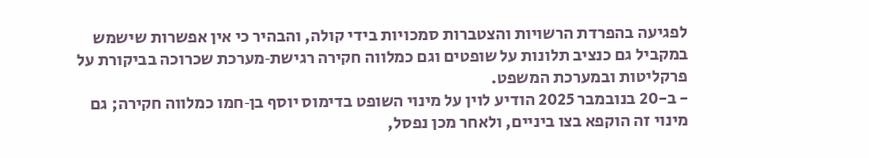לפגיעה בהפרדת הרשויות והצטברות סמכויות בידי קולה, והבהיר כי אין אפשרות שישמש במקביל גם כנציב תלונות על שופטים וגם כמלווה חקירה רגישת‑מערכת שכרוכה בביקורת על פרקליטות ובמערכת המשפט.
- ב-20 בנובמבר 2025 הודיע לוין על מינוי השופט בדימוס יוסף בן‑חמו כמלווה חקירה; גם מינוי זה הוקפא בצו ביניים, ולאחר מכן נפסל,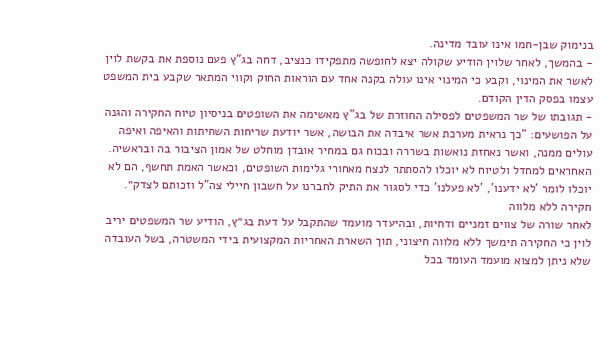בנימוק שבן-חמו אינו עובד מדינה.
- בהמשך, לאחר שלוין הודיע שקולה יצא לחופשה מתפקידו כנציב, דחה בג"ץ פעם נוספת את בקשת לוין לאשר את המינוי, וקבע כי המינוי אינו עולה בקנה אחד עם הוראות החוק וקווי המתאר שקבע בית המשפט עצמו בפסק הדין הקודם.
- תגובתו של שר המשפטים לפסילה החוזרת של בג"ץ מאשימה את השופטים בניסיון טיוח החקירה והגנה על הפושעים: "כך נראית מערכת אשר איבדה את הבושה, אשר יודעת שריחות השחיתות והאיפה ואיפה עולים ממנה, ואשר נאחזת נואשות בשררה ובכוח גם במחיר אובדן מוחלט של אמון הציבור בה ובראשיה. האחראים למחדל ולטיוח לא יוכלו להסתתר לנצח מאחורי גלימות השופטים, וכאשר האמת תחשף, הם לא יוכלו לומר 'לא ידענו', 'לא פעלנו' כדי לסגור את התיק לחברנו על חשבון חיילי צה"ל וזכותם לצדק״.
חקירה ללא מלווה
לאחר שורה של צווים זמניים ודחיות, ובהיעדר מועמד שהתקבל על דעת בג״ץ, הודיע שר המשפטים יריב לוין כי החקירה תימשך ללא מלווה חיצוני, תוך השארת האחריות המקצועית בידי המשטרה, בשל העובדה שלא ניתן למצוא מועמד העומד בכל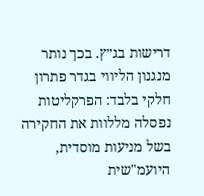דרישות בג״ץ. בכך נותר מנגנון הליווי בגדר פתרון חלקי בלבד: הפרקליטות נפסלה מללוות את החקירה בשל מניעות מוסדית, היועמ"שית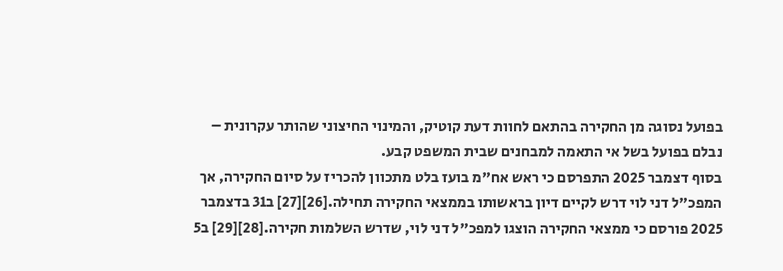בפועל נסוגה מן החקירה בהתאם לחוות דעת קוטיק, והמינוי החיצוני שהותר עקרונית – נבלם בפועל בשל אי התאמה למבחנים שבית המשפט קבע.
בסוף דצמבר 2025 התפרסם כי ראש אח"מ בועז בלט מתכוון להכריז על סיום החקירה, אך המפכ"ל דני לוי דרש לקיים דיון בראשותו בממצאי החקירה תחילה.[26][27] ב31 בדצמבר 2025 פורסם כי ממצאי החקירה הוצגו למפכ"ל דני לוי, שדרש השלמות חקירה.[28][29] ב5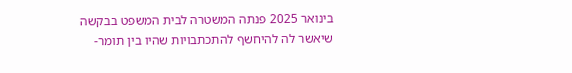בינואר 2025 פנתה המשטרה לבית המשפט בבקשה שיאשר לה להיחשף להתכתבויות שהיו בין תומר-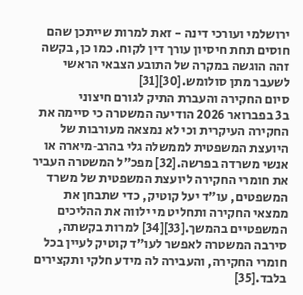ירושלמי ועורכי דינה - זאת למרות שייתכן שהם חוסים תחת חיסיון עורך דין לקוח. כמו כן, בקשה זהה הוגשה במקרה של התובע הצבאי הראשי לשעבר מתן סולומש.[30][31]
סיום החקירה והעברת התיק לגורם חיצוני
ב3 בפברואר 2026 הודיעה המשטרה כי סיימה את החקירה העיקרית וכי לא נמצאה מעורבות של היועצת המשפטית לממשלה גלי בהרב‑מיארה או אנשי משרדה בפרשה.[32] מפכ״ל המשטרה העביר את חומרי החקירה ליועצת המשפטית של משרד המשפטים, עו״ד יעל קוטיק, כדי שתבחן את ממצאי החקירה ותחליט מי ילווה את ההליכים המשפטיים בהמשך.[33][34] למרות בקשתה, סירבה המשטרה לאפשר לעו״ד קוטיק לעיין בכל חומרי החקירה, והעבירה לה מידע חלקי ותקצירים בלבד.[35]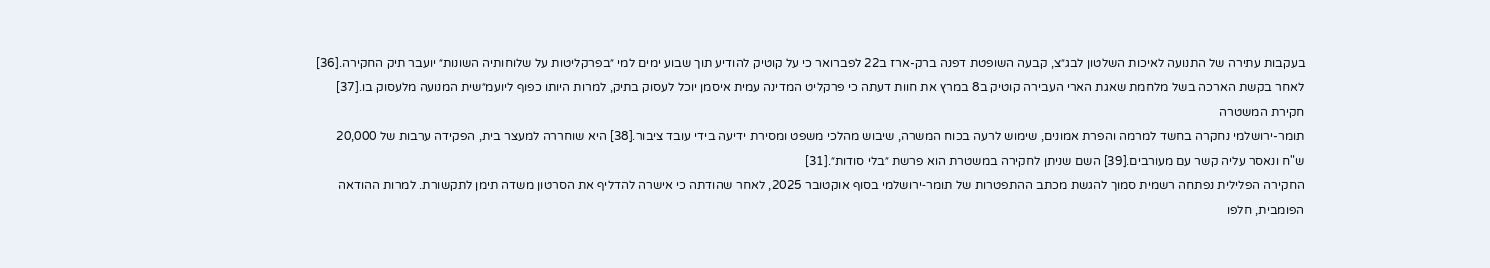בעקבות עתירה של התנועה לאיכות השלטון לבג״צ, קבעה השופטת דפנה ברק-ארז ב22 לפברואר כי על קוטיק להודיע תוך שבוע ימים למי ״בפרקליטות על שלוחותיה השונות״ יועבר תיק החקירה.[36] לאחר בקשת הארכה בשל מלחמת שאגת הארי העבירה קוטיק ב8 במרץ את חוות דעתה כי פרקליט המדינה עמית איסמן יוכל לעסוק בתיק, למרות היותו כפוף ליועמ״שית המנועה מלעסוק בו.[37]
חקירת המשטרה
תומר-ירושלמי נחקרה בחשד למרמה והפרת אמונים, שימוש לרעה בכוח המשרה, שיבוש מהלכי משפט ומסירת ידיעה בידי עובד ציבור.[38] היא שוחררה למעצר בית, הפקידה ערבות של 20,000 ש"ח ונאסר עליה קשר עם מעורבים.[39] השם שניתן לחקירה במשטרת הוא פרשת ״בלי סודות״.[31]
החקירה הפלילית נפתחה רשמית סמוך להגשת מכתב ההתפטרות של תומר‑ירושלמי בסוף אוקטובר 2025, לאחר שהודתה כי אישרה להדליף את הסרטון משדה תימן לתקשורת. למרות ההודאה הפומבית, חלפו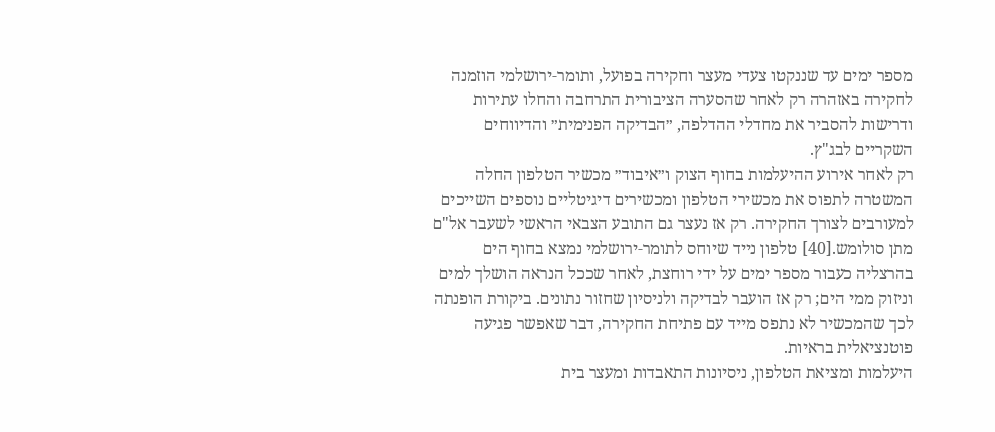מספר ימים עד שננקטו צעדי מעצר וחקירה בפועל, ותומר‑ירושלמי הוזמנה לחקירה באזהרה רק לאחר שהסערה הציבורית התרחבה והחלו עתירות ודרישות להסביר את מחדלי ההדלפה, ״הבדיקה הפנימית״ והדיווחים השקריים לבג"ץ.
רק לאחר אירוע ההיעלמות בחוף הצוק ו״איבוד״ מכשיר הטלפון החלה המשטרה לתפוס את מכשירי הטלפון ומכשירים דיגיטליים נוספים השייכים למעורבים לצורך החקירה. רק אז נעצר גם התובע הצבאי הראשי לשעבר אל"ם מתן סולומש.[40] טלפון נייד שיוחס לתומר‑ירושלמי נמצא בחוף הים בהרצליה כעבור מספר ימים על ידי רוחצת, לאחר שככל הנראה הושלך למים וניזוק ממי הים; רק אז הועבר לבדיקה ולניסיון שחזור נתונים. ביקורת הופנתה לכך שהמכשיר לא נתפס מייד עם פתיחת החקירה, דבר שאפשר פגיעה פוטנציאלית בראיות.
היעלמות ומציאת הטלפון, ניסיונות התאבדות ומעצר בית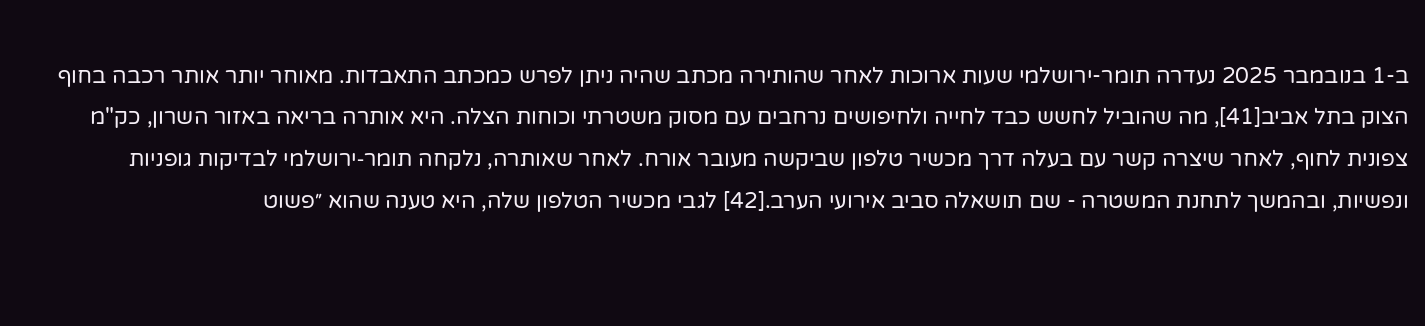ב-1 בנובמבר 2025 נעדרה תומר-ירושלמי שעות ארוכות לאחר שהותירה מכתב שהיה ניתן לפרש כמכתב התאבדות. מאוחר יותר אותר רכבה בחוף הצוק בתל אביב[41], מה שהוביל לחשש כבד לחייה ולחיפושים נרחבים עם מסוק משטרתי וכוחות הצלה. היא אותרה בריאה באזור השרון, כק"מ צפונית לחוף, לאחר שיצרה קשר עם בעלה דרך מכשיר טלפון שביקשה מעובר אורח. לאחר שאותרה, נלקחה תומר‑ירושלמי לבדיקות גופניות ונפשיות, ובהמשך לתחנת המשטרה - שם תושאלה סביב אירועי הערב.[42] לגבי מכשיר הטלפון שלה, היא טענה שהוא ״פשוט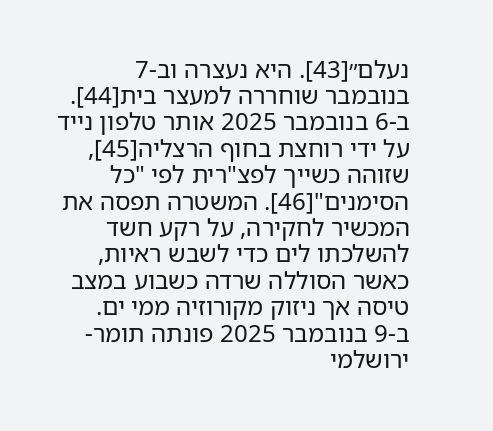נעלם״[43]. היא נעצרה וב-7 בנובמבר שוחררה למעצר בית[44].
ב-6 בנובמבר 2025 אותר טלפון נייד על ידי רוחצת בחוף הרצליה[45], שזוהה כשייך לפצ"רית לפי "כל הסימנים"[46]. המשטרה תפסה את המכשיר לחקירה, על רקע חשד להשלכתו לים כדי לשבש ראיות, כאשר הסוללה שרדה כשבוע במצב טיסה אך ניזוק מקורוזיה ממי ים.
ב-9 בנובמבר 2025 פונתה תומר-ירושלמי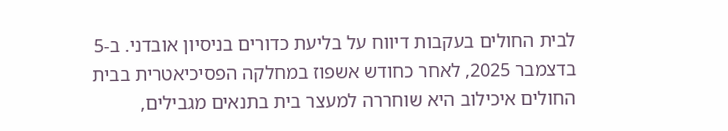לבית החולים בעקבות דיווח על בליעת כדורים בניסיון אובדני. ב-5 בדצמבר 2025, לאחר כחודש אשפוז במחלקה הפסיכיאטרית בבית החולים איכילוב היא שוחררה למעצר בית בתנאים מגבילים,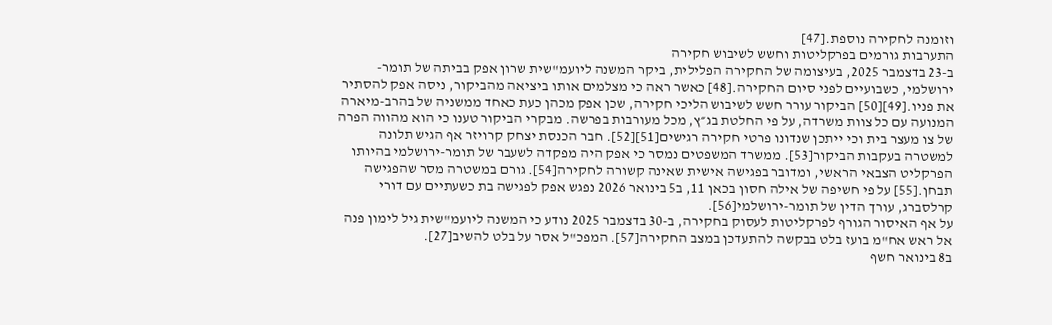וזומנה לחקירה נוספת.[47]
התערבות גורמים בפרקליטות וחשש לשיבוש חקירה
ב-23 בדצמבר 2025, בעיצומה של החקירה הפלילית, ביקר המשנה ליועמ"שית שרון אפק בביתה של תומר-ירושלמי, כשבועיים לפני סיום החקירה.[48] כאשר ראה כי מצלמים אותו ביציאה מהביקור, ניסה אפק להסתיר את פניו.[49][50] הביקור עורר חשש לשיבוש הליכי חקירה, שכן אפק מכהן כעת כאחד ממשניה של בהרב-מיארה המנועה עם כל צוות משרדה, על פי החלטת בג״ץ, מכל מעורבות בפרשה. מבקרי הביקור טענו כי הוא מהווה הפרה של צו מעצר בית וכי ייתכן שנדונו פרטי חקירה רגישים[51][52]. חבר הכנסת יצחק קרויזר אף הגיש תלונה למשטרה בעקבות הביקור[53]. ממשרד המשפטים נמסר כי אפק היה מפקדה לשעבר של תומר-ירושלמי בהיותו הפרקליט הצבאי הראשי, ומדובר בפגישה אישית שאינה קשורה לחקירה[54]. גורם במשטרה מסר שהפגישה תבחן.[55] על פי חשיפה של אילה חסון בכאן 11, ב5 בינואר 2026 נפגש אפק לפגישה בת כשעתיים עם דורי קרלסברג, עורך הדין של תומר-ירושלמי[56].
על אף האיסור הגורף לפרקליטות לעסוק בחקירה, ב-30 בדצמבר 2025 נודע כי המשנה ליועמ"שית גיל לימון פנה אל ראש אח"מ בועז בלט בבקשה להתעדכן במצב החקירה[57]. המפכ"ל אסר על בלט להשיב[27].
ב8 בינואר חשף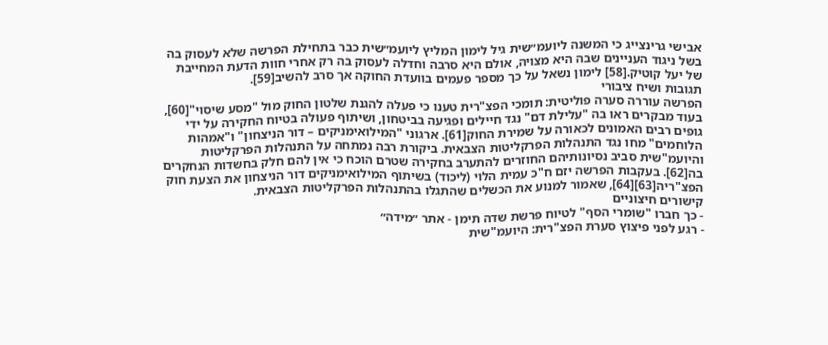אבישי גרינצייג כי המשנה ליועמ״שית גיל לימון המליץ ליועמ״שית כבר בתחילת הפרשה שלא לעסוק בה בשל ניגוד העניינים שבה היא מצויה, אולם היא סרבה וחדלה לעסוק בה רק אחרי חוות הדעת המחייבת של יעל קוטיק.[58] לימון נשאל על כך מספר פעמים בוועדת החוקה אך סרב להשיב[59].
תגובות ושיח ציבורי
הפרשה עוררה סערה פוליטית: תומכי הפצ"רית טענו כי פעלה להגנת שלטון החוק מול "מסע שיסוי"[60], בעוד מבקרים ראו בה "עלילת דם" נגד חיילים ופגיעה בביטחון, ושיתוף פעולה בטיוח החקירה על ידי גופים רבים האמונים לכאורה על שמירת החוק[61]. ארגוני "המילואימניקים – דור הניצחון" ו"אמהות הלוחמים" מחו נגד התנהלות הפרקליטות הצבאית. ביקורת רבה נמתחה על התנהלות הפרקליטות והיועמ"שית סביב נסיונותיהם החוזרים להתערב בחקירה שטרם הוכח כי אין להם חלק בחשדות הנחקרים בה[62]. בעקבות הפרשה יזם ח"כ עמית הלוי (ליכוד) בשיתוף המילואימניקים דור הניצחון את הצעת חוק הפצ"ריה[63][64], שאמור למנוע את הכשלים שהתגלו בהתנהלות הפרקליטות הצבאית.
קישורים חיצוניים
- כך חברו "שומרי הסף" לטיוח פרשת שדה תימן - אתר ״מידה״
- רגע לפני פיצוץ סערת הפצ"רית: היועמ"שית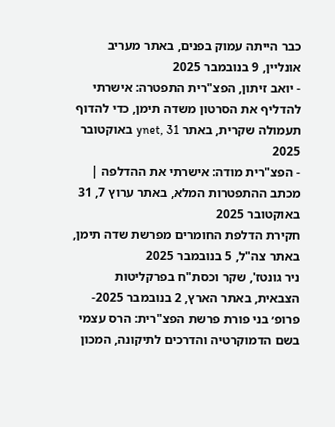כבר הייתה עמוק בפנים, באתר מעריב אונליין, 9 בנובמבר 2025
- יואב זיתון, הפצ"רית התפטרה: אישרתי להדליף את הסרטון משדה תימן, כדי להדוף תעמולה שקרית, באתר ynet, 31 באוקטובר 2025
- הפצ"רית מודה: אישרתי את ההדלפה | מכתב ההתפטרות המלא, באתר ערוץ 7, 31 באוקטובר 2025
חקירת הדלפת החומרים מפרשת שדה תימן, באתר צה"ל, 5 בנובמבר 2025
ניר גונטז', שקר וכסת"ח בפרקליטות הצבאית, באתר הארץ, 2 בנובמבר 2025- פרופ׳ בני פורת פרשת הפצ"רית: הרס עצמי בשם הדמוקרטיה והדרכים לתיקונה, המכון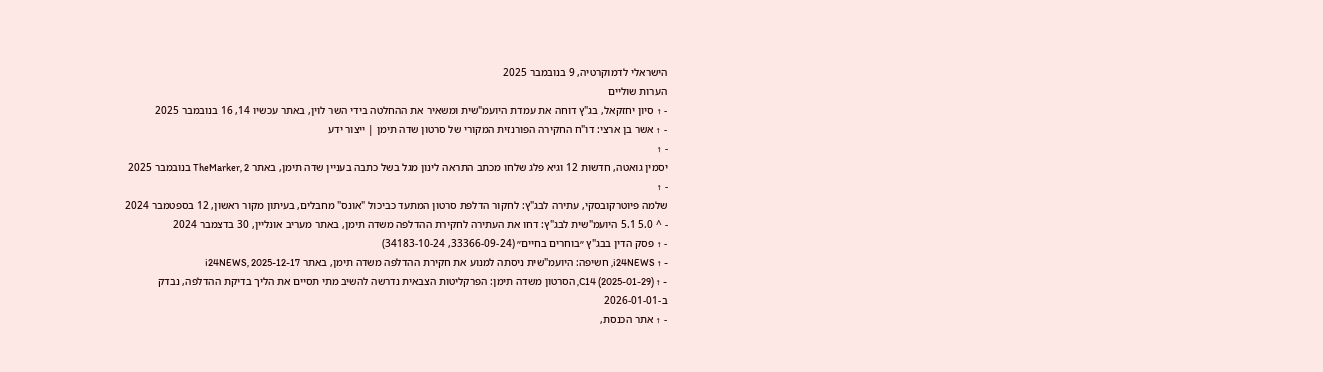הישראלי לדמוקרטיה, 9 בנובמבר 2025
הערות שוליים
- ↑ סיון יחזקאל, בג"ץ דוחה את עמדת היועמ"שית ומשאיר את ההחלטה בידי השר לוין, באתר עכשיו 14, 16 בנובמבר 2025
- ↑ אשר בן ארצי: דו"ח החקירה הפורנזית המקורי של סרטון שדה תימן | ייצור ידע
- ↑
יסמין גואטה, חדשות 12 וגיא פלג שלחו מכתב התראה לינון מגל בשל כתבה בעניין שדה תימן, באתר TheMarker, 2 בנובמבר 2025
- ↑
שלמה פיוטרקובסקי, עתירה לבג"ץ: לחקור הדלפת סרטון המתעד כביכול "אונס" מחבלים, בעיתון מקור ראשון, 12 בספטמבר 2024
- ^ 5.0 5.1 היועמ"שית לבג"ץ: דחו את העתירה לחקירת ההדלפה משדה תימן, באתר מעריב אונליין, 30 בדצמבר 2024
- ↑ פסק הדין בבג"ץ ״בוחרים בחיים״ (33366-09-24, 34183-10-24)
- ↑ i24NEWS, חשיפה: היועמ"שית ניסתה למנוע את חקירת ההדלפה משדה תימן, באתר i24NEWS, 2025-12-17
- ↑ C14 (2025-01-29), הסרטון משדה תימן: הפרקליטות הצבאית נדרשה להשיב מתי תסיים את הליך בדיקת ההדלפה, נבדק ב-2026-01-01
- ↑ אתר הכנסת,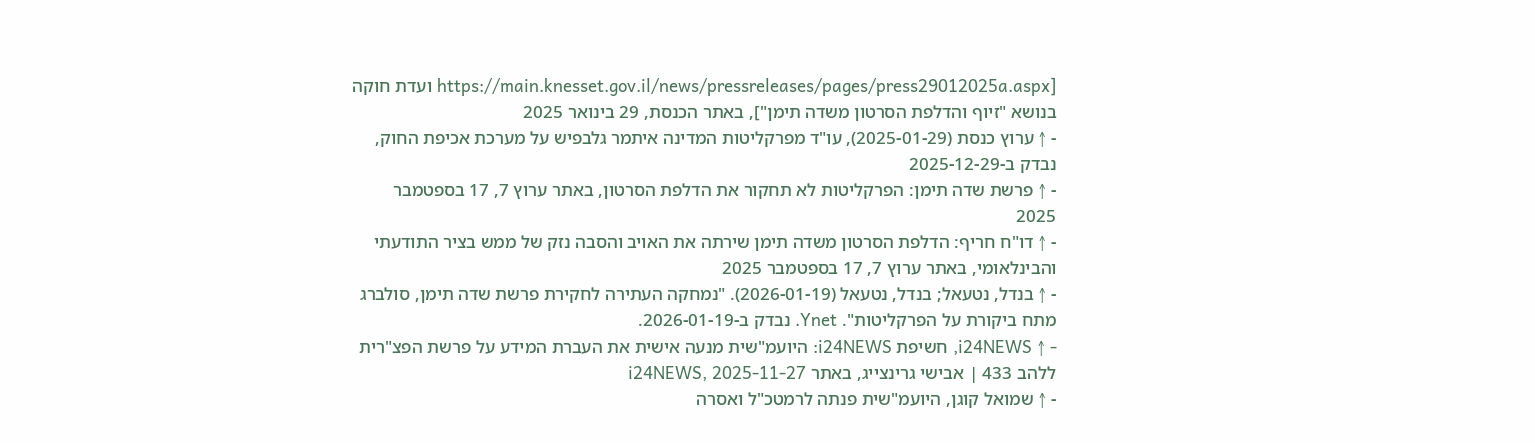[https://main.knesset.gov.il/news/pressreleases/pages/press29012025a.aspx ועדת חוקה בנושא "זיוף והדלפת הסרטון משדה תימן"], באתר הכנסת, 29 בינואר 2025
- ↑ ערוץ כנסת (2025-01-29), עו"ד מפרקליטות המדינה איתמר גלבפיש על מערכת אכיפת החוק, נבדק ב-2025-12-29
- ↑ פרשת שדה תימן: הפרקליטות לא תחקור את הדלפת הסרטון, באתר ערוץ 7, 17 בספטמבר 2025
- ↑ דו"ח חריף: הדלפת הסרטון משדה תימן שירתה את האויב והסבה נזק של ממש בציר התודעתי והבינלאומי, באתר ערוץ 7, 17 בספטמבר 2025
- ↑ בנדל, נטעאל; בנדל, נטעאל (2026-01-19). "נמחקה העתירה לחקירת פרשת שדה תימן, סולברג מתח ביקורת על הפרקליטות". Ynet. נבדק ב-2026-01-19.
- ↑ i24NEWS, חשיפת i24NEWS: היועמ"שית מנעה אישית את העברת המידע על פרשת הפצ"רית ללהב 433 | אבישי גרינצייג, באתר i24NEWS, 2025-11-27
- ↑ שמואל קוגן, היועמ"שית פנתה לרמטכ"ל ואסרה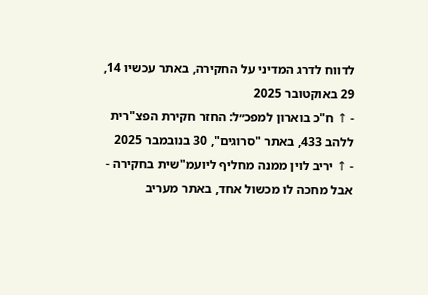לדווח לדרג המדיני על החקירה, באתר עכשיו 14, 29 באוקטובר 2025
- ↑ ח"כ בוארון למפכ״ל: החזר חקירת הפצ"רית ללהב 433, באתר "סרוגים", 30 בנובמבר 2025
- ↑ יריב לוין ממנה מחליף ליועמ"שית בחקירה - אבל מחכה לו מכשול אחד, באתר מעריב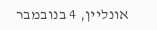אונליין, 4 בנובמבר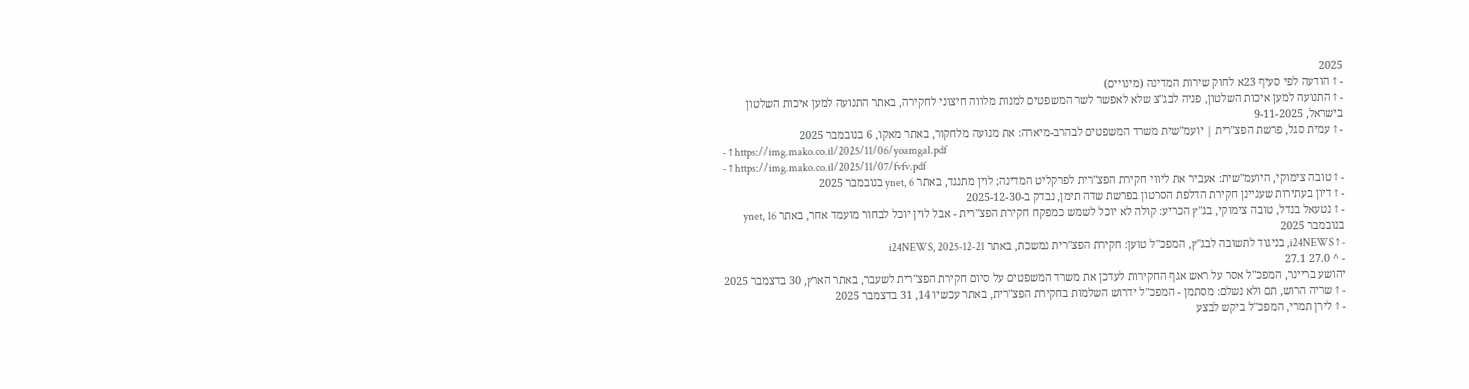2025
- ↑ הודעה לפי סעיף 23א לחוק שירות המדינה (מינויים)
- ↑ התנועה למען איכות השלטון, פניה לבג"צ שלא לאפשר לשר המשפטים למנות מלווה חיצוני לחקירה, באתר התנועה למען איכות השלטון בישראל, 9-11-2025
- ↑ עמית סגל, פרשת הפצ"רית | יועמ"שית משרד המשפטים לבהרב-מיארה: את מנועה מלחקור, באתר מאקו, 6 בנובמבר 2025
- ↑ https://img.mako.co.il/2025/11/06/yoamgal.pdf
- ↑ https://img.mako.co.il/2025/11/07/fvfv.pdf
- ↑ טובה צימוקי, היועמ"שית: אעביר את ליווי חקירת הפצ"רית לפרקליט המדינה; לוין מתנגד, באתר ynet, 6 בנובמבר 2025
- ↑ דיון בעתירות שעניינן חקירת הדלפת הסרטון בפרשת שדה תימן, נבדק ב-2025-12-30
- ↑ נטעאל בנדל, טובה צימוקי, בג"ץ הכריע: קולה לא יוכל לשמש כמפקח חקירת הפצ"רית - אבל לוין יוכל לבחור מועמד אחר, באתר ynet, 16 בנובמבר 2025
- ↑ i24NEWS, בניגוד לתשובה לבג"ץ, המפכ"ל טוען: חקירת הפצ"רית נמשכת, באתר i24NEWS, 2025-12-21
- ^ 27.0 27.1
יהושע בריינר, המפכ"ל אסר על ראש אגף החקירות לעדכן את משרד המשפטים על סיום חקירת הפצ"רית לשעבר, באתר הארץ, 30 בדצמבר 2025
- ↑ שריה הרוש, תם ולא נשלם: מסתמן - המפכ"ל ידרוש השלמות בחקירת הפצ"רית, באתר עכשיו 14, 31 בדצמבר 2025
- ↑ לירן תמרי, המפכ"ל ביקש לבצע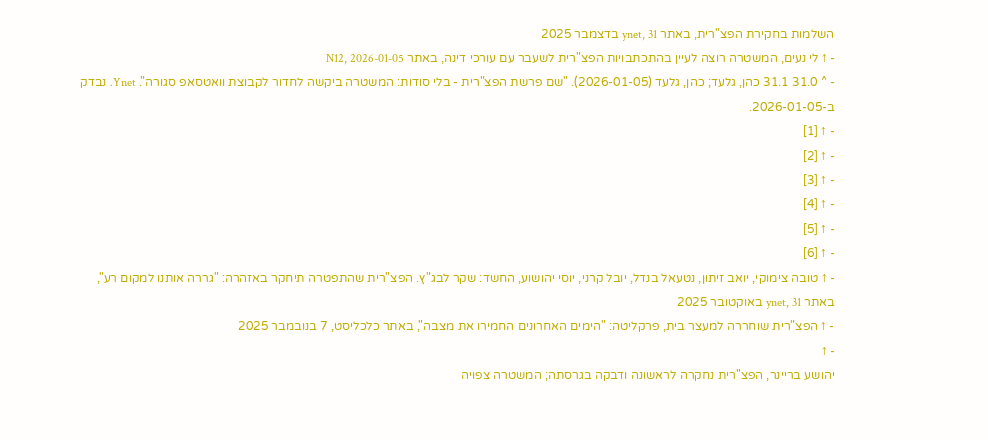השלמות בחקירת הפצ"רית, באתר ynet, 31 בדצמבר 2025
- ↑ לי נעים, המשטרה רוצה לעיין בהתכתבויות הפצ"רית לשעבר עם עורכי דינה, באתר N12, 2026-01-05
- ^ 31.0 31.1 כהן, גלעד; כהן, גלעד (2026-01-05). "שם פרשת הפצ"רית - בלי סודות: המשטרה ביקשה לחדור לקבוצת וואטסאפ סגורה". Ynet. נבדק ב-2026-01-05.
- ↑ [1]
- ↑ [2]
- ↑ [3]
- ↑ [4]
- ↑ [5]
- ↑ [6]
- ↑ טובה צימוקי, יואב זיתון, נטעאל בנדל, יובל קרני, יוסי יהושוע, החשד: שקר לבג"ץ. הפצ"רית שהתפטרה תיחקר באזהרה: "גררה אותנו למקום רע", באתר ynet, 31 באוקטובר 2025
- ↑ הפצ"רית שוחררה למעצר בית, פרקליטה: "הימים האחרונים החמירו את מצבה", באתר כלכליסט, 7 בנובמבר 2025
- ↑
יהושע בריינר, הפצ"רית נחקרה לראשונה ודבקה בגרסתה; המשטרה צפויה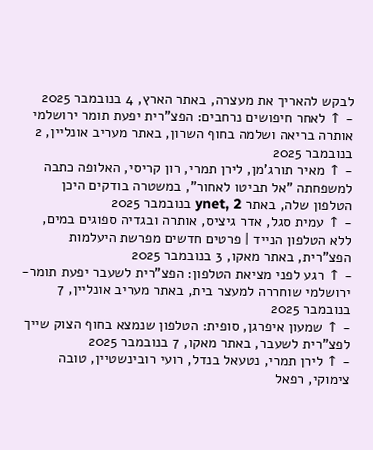לבקש להאריך את מעצרה, באתר הארץ, 4 בנובמבר 2025
- ↑ לאחר חיפושים נרחבים: הפצ"רית יפעת תומר ירושלמי אותרה בריאה ושלמה בחוף השרון, באתר מעריב אונליין, 2 בנובמבר 2025
- ↑ מאיר תורג'מן, לירן תמרי, רון קריסי, האלופה כתבה למשפחתה "אל תביטו לאחור", במשטרה בודקים היכן הטלפון שלה, באתר ynet, 2 בנובמבר 2025
- ↑ עמית סגל, אדר גיציס, אותרה ובגדיה ספוגים במים, ללא הטלפון הנייד | פרטים חדשים מפרשת היעלמות הפצ"רית, באתר מאקו, 3 בנובמבר 2025
- ↑ רגע לפני מציאת הטלפון: הפצ"רית לשעבר יפעת תומר-ירושלמי שוחררה למעצר בית, באתר מעריב אונליין, 7 בנובמבר 2025
- ↑ שמעון איפרגן, סופית: הטלפון שנמצא בחוף הצוק שייך לפצ"רית לשעבר, באתר מאקו, 7 בנובמבר 2025
- ↑ לירן תמרי, נטעאל בנדל, רועי רובינשטיין, טובה צימוקי, רפאל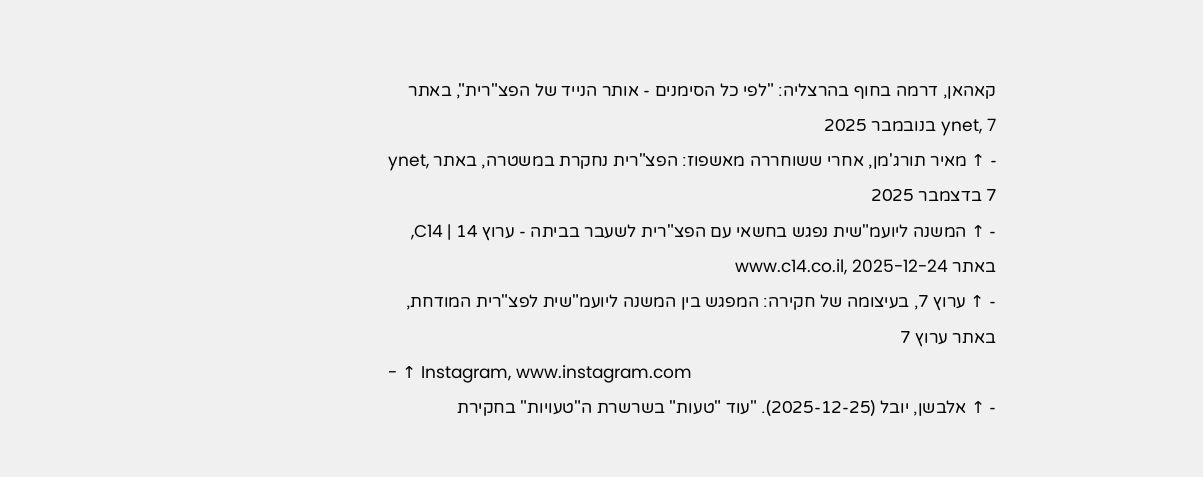קאהאן, דרמה בחוף בהרצליה: "לפי כל הסימנים - אותר הנייד של הפצ"רית", באתר ynet, 7 בנובמבר 2025
- ↑ מאיר תורג'מן, אחרי ששוחררה מאשפוז: הפצ"רית נחקרת במשטרה, באתר ynet, 7 בדצמבר 2025
- ↑ המשנה ליועמ"שית נפגש בחשאי עם הפצ"רית לשעבר בביתה - ערוץ 14 | C14, באתר www.c14.co.il, 2025-12-24
- ↑ ערוץ 7, בעיצומה של חקירה: המפגש בין המשנה ליועמ"שית לפצ"רית המודחת, באתר ערוץ 7
- ↑ Instagram, www.instagram.com
- ↑ אלבשן, יובל (2025-12-25). "עוד "טעות" בשרשרת ה"טעויות" בחקירת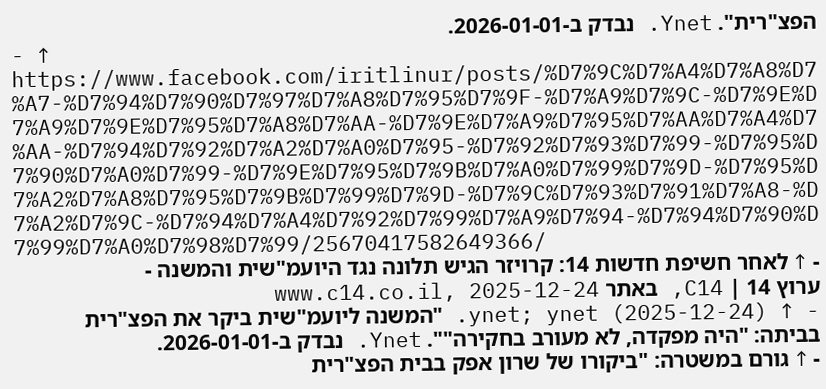הפצ"רית". Ynet. נבדק ב-2026-01-01.
- ↑ https://www.facebook.com/iritlinur/posts/%D7%9C%D7%A4%D7%A8%D7%A7-%D7%94%D7%90%D7%97%D7%A8%D7%95%D7%9F-%D7%A9%D7%9C-%D7%9E%D7%A9%D7%9E%D7%95%D7%A8%D7%AA-%D7%9E%D7%A9%D7%95%D7%AA%D7%A4%D7%AA-%D7%94%D7%92%D7%A2%D7%A0%D7%95-%D7%92%D7%93%D7%99-%D7%95%D7%90%D7%A0%D7%99-%D7%9E%D7%95%D7%9B%D7%A0%D7%99%D7%9D-%D7%95%D7%A2%D7%A8%D7%95%D7%9B%D7%99%D7%9D-%D7%9C%D7%93%D7%91%D7%A8-%D7%A2%D7%9C-%D7%94%D7%A4%D7%92%D7%99%D7%A9%D7%94-%D7%94%D7%90%D7%99%D7%A0%D7%98%D7%99/25670417582649366/
- ↑ לאחר חשיפת חדשות 14: קרויזר הגיש תלונה נגד היועמ"שית והמשנה - ערוץ 14 | C14, באתר www.c14.co.il, 2025-12-24
- ↑ ynet; ynet (2025-12-24). "המשנה ליועמ"שית ביקר את הפצ"רית בביתה: "היה מפקדה, לא מעורב בחקירה"". Ynet. נבדק ב-2026-01-01.
- ↑ גורם במשטרה: "ביקורו של שרון אפק בבית הפצ"רית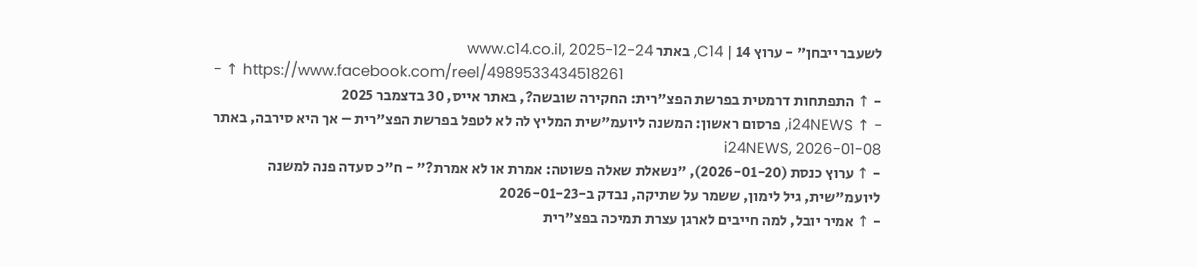לשעבר ייבחן" - ערוץ 14 | C14, באתר www.c14.co.il, 2025-12-24
- ↑ https://www.facebook.com/reel/4989533434518261
- ↑ התפתחות דרמטית בפרשת הפצ"רית: החקירה שובשה?, באתר אייס, 30 בדצמבר 2025
- ↑ i24NEWS, פרסום ראשון: המשנה ליועמ"שית המליץ לה לא לטפל בפרשת הפצ"רית – אך היא סירבה, באתר i24NEWS, 2026-01-08
- ↑ ערוץ כנסת (2026-01-20), "נשאלת שאלה פשוטה: אמרת או לא אמרת?" - ח"כ סעדה פנה למשנה ליועמ"שית, גיל לימון, ששמר על שתיקה, נבדק ב-2026-01-23
- ↑ אמיר יובל, למה חייבים לארגן עצרת תמיכה בפצ"רית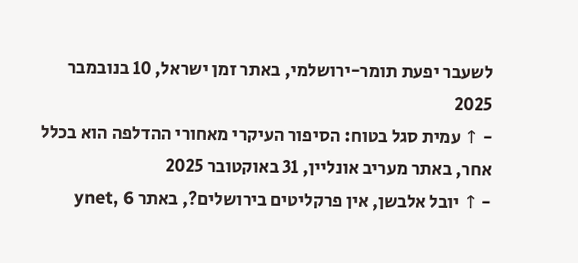לשעבר יפעת תומר-ירושלמי, באתר זמן ישראל, 10 בנובמבר 2025
- ↑ עמית סגל בטוח: הסיפור העיקרי מאחורי ההדלפה הוא בכלל אחר, באתר מעריב אונליין, 31 באוקטובר 2025
- ↑ יובל אלבשן, אין פרקליטים בירושלים?, באתר ynet, 6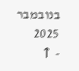בנובמבר 2025
- ↑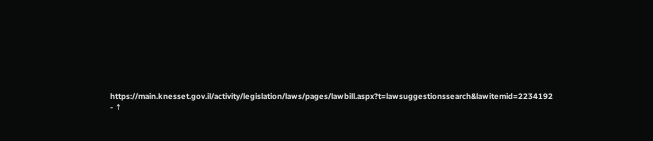https://main.knesset.gov.il/activity/legislation/laws/pages/lawbill.aspx?t=lawsuggestionssearch&lawitemid=2234192
- ↑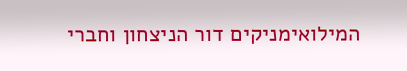המילואימניקים דור הניצחון וחברי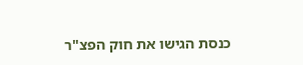כנסת הגישו את חוק הפצ"ר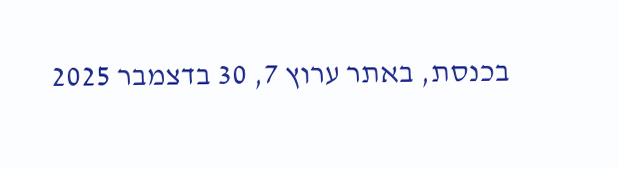בכנסת, באתר ערוץ 7, 30 בדצמבר 2025